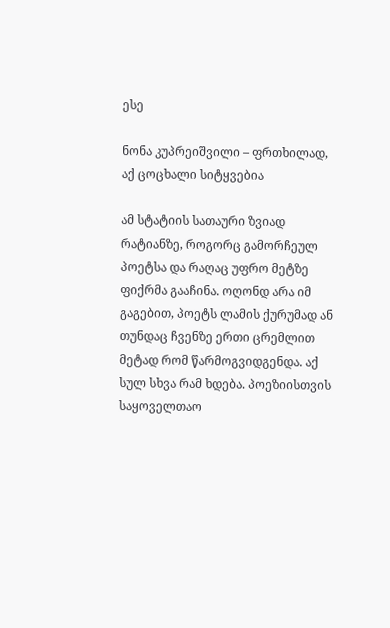ესე

ნონა კუპრეიშვილი – ფრთხილად, აქ ცოცხალი სიტყვებია

ამ სტატიის სათაური ზვიად რატიანზე, როგორც გამორჩეულ პოეტსა და რაღაც უფრო მეტზე ფიქრმა გააჩინა. ოღონდ არა იმ გაგებით, პოეტს ლამის ქურუმად ან თუნდაც ჩვენზე ერთი ცრემლით მეტად რომ წარმოგვიდგენდა. აქ სულ სხვა რამ ხდება. პოეზიისთვის საყოველთაო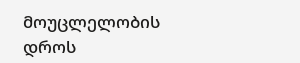მოუცლელობის დროს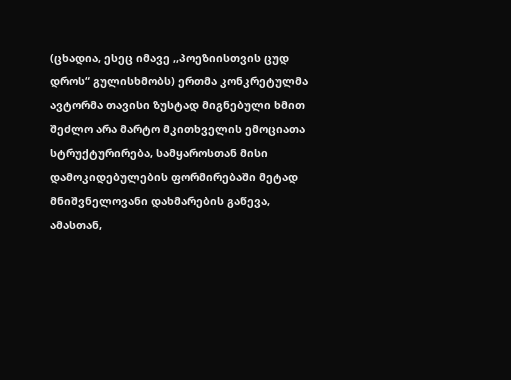(ცხადია, ესეც იმავე ,,პოეზიისთვის ცუდ დროს“ გულისხმობს) ერთმა კონკრეტულმა ავტორმა თავისი ზუსტად მიგნებული ხმით შეძლო არა მარტო მკითხველის ემოციათა სტრუქტურირება, სამყაროსთან მისი დამოკიდებულების ფორმირებაში მეტად მნიშვნელოვანი დახმარების გაწევა, ამასთან,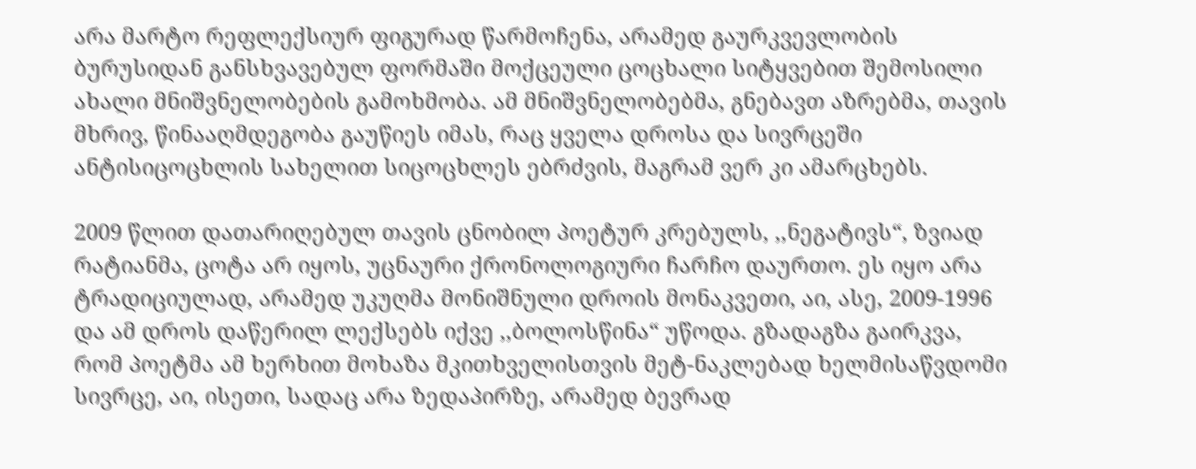არა მარტო რეფლექსიურ ფიგურად წარმოჩენა, არამედ გაურკვევლობის ბურუსიდან განსხვავებულ ფორმაში მოქცეული ცოცხალი სიტყვებით შემოსილი ახალი მნიშვნელობების გამოხმობა. ამ მნიშვნელობებმა, გნებავთ აზრებმა, თავის მხრივ, წინააღმდეგობა გაუწიეს იმას, რაც ყველა დროსა და სივრცეში ანტისიცოცხლის სახელით სიცოცხლეს ებრძვის, მაგრამ ვერ კი ამარცხებს.

2009 წლით დათარიღებულ თავის ცნობილ პოეტურ კრებულს, ,,ნეგატივს“, ზვიად რატიანმა, ცოტა არ იყოს, უცნაური ქრონოლოგიური ჩარჩო დაურთო. ეს იყო არა ტრადიციულად, არამედ უკუღმა მონიშნული დროის მონაკვეთი, აი, ასე, 2009-1996 და ამ დროს დაწერილ ლექსებს იქვე ,,ბოლოსწინა“ უწოდა. გზადაგზა გაირკვა, რომ პოეტმა ამ ხერხით მოხაზა მკითხველისთვის მეტ-ნაკლებად ხელმისაწვდომი სივრცე, აი, ისეთი, სადაც არა ზედაპირზე, არამედ ბევრად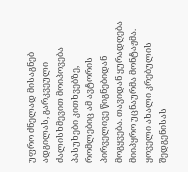უფრო ძნელად მისაგნებ ადგილას, გარკვეული ძალისხმევით მოიპოვება პასუხები კითხვებზე, რომლებიც ამ ავტორის პირველივე წიგნებიდან მოგყვება. თავიდან ყურადღება მიიპყრო უცნაურმა მონტაჟმა. ყოველი ახალი კრებულის შედგენისას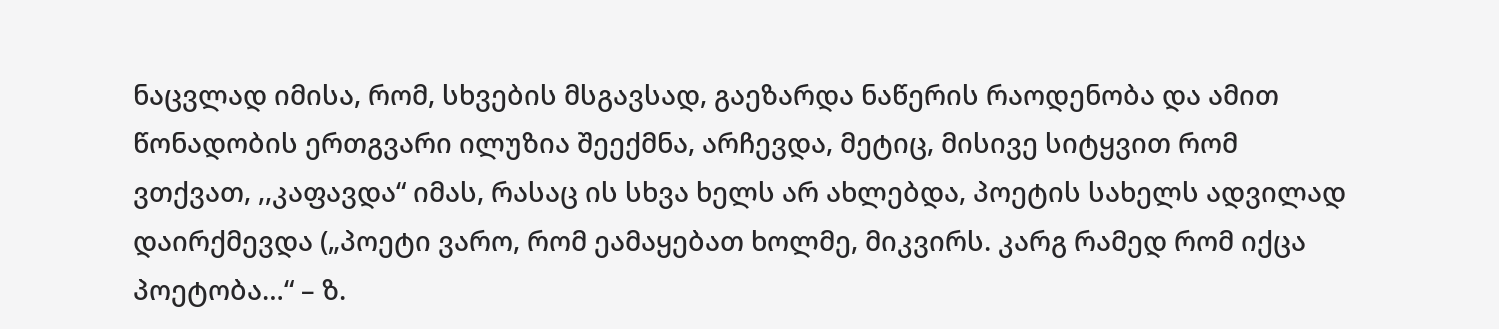ნაცვლად იმისა, რომ, სხვების მსგავსად, გაეზარდა ნაწერის რაოდენობა და ამით წონადობის ერთგვარი ილუზია შეექმნა, არჩევდა, მეტიც, მისივე სიტყვით რომ ვთქვათ, ,,კაფავდა“ იმას, რასაც ის სხვა ხელს არ ახლებდა, პოეტის სახელს ადვილად დაირქმევდა („პოეტი ვარო, რომ ეამაყებათ ხოლმე, მიკვირს. კარგ რამედ რომ იქცა პოეტობა…“ – ზ.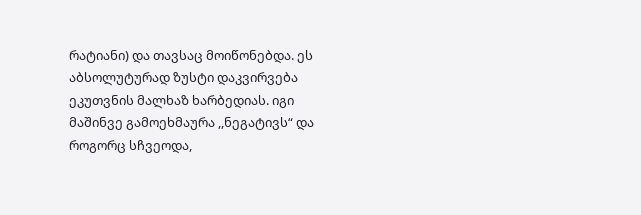რატიანი) და თავსაც მოიწონებდა. ეს აბსოლუტურად ზუსტი დაკვირვება ეკუთვნის მალხაზ ხარბედიას. იგი მაშინვე გამოეხმაურა ,,ნეგატივს“ და როგორც სჩვეოდა,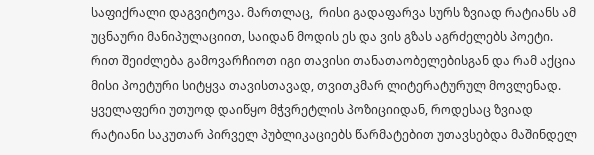საფიქრალი დაგვიტოვა. მართლაც,  რისი გადაფარვა სურს ზვიად რატიანს ამ უცნაური მანიპულაციით, საიდან მოდის ეს და ვის გზას აგრძელებს პოეტი. რით შეიძლება გამოვარჩიოთ იგი თავისი თანათაობელებისგან და რამ აქცია მისი პოეტური სიტყვა თავისთავად, თვითკმარ ლიტერატურულ მოვლენად. ყველაფერი უთუოდ დაიწყო მჭვრეტლის პოზიციიდან, როდესაც ზვიად რატიანი საკუთარ პირველ პუბლიკაციებს წარმატებით უთავსებდა მაშინდელ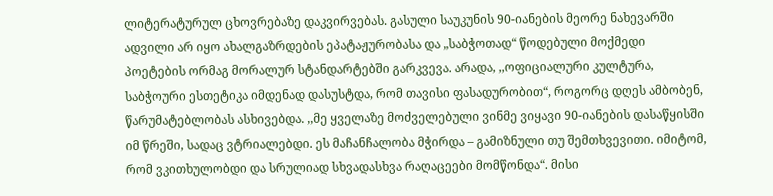ლიტერატურულ ცხოვრებაზე დაკვირვებას. გასული საუკუნის 90-იანების მეორე ნახევარში ადვილი არ იყო ახალგაზრდების ეპატაჟურობასა და „საბჭოთად“ წოდებული მოქმედი პოეტების ორმაგ მორალურ სტანდარტებში გარკვევა. არადა, ,,ოფიციალური კულტურა, საბჭოური ესთეტიკა იმდენად დასუსტდა, რომ თავისი ფასადურობით“, როგორც დღეს ამბობენ, წარუმატებლობას ასხივებდა. ,,მე ყველაზე მოძველებული ვინმე ვიყავი 90-იანების დასაწყისში იმ წრეში, სადაც ვტრიალებდი. ეს მაჩანჩალობა მჭირდა – გამიზნული თუ შემთხვევითი. იმიტომ, რომ ვკითხულობდი და სრულიად სხვადასხვა რაღაცეები მომწონდა“. მისი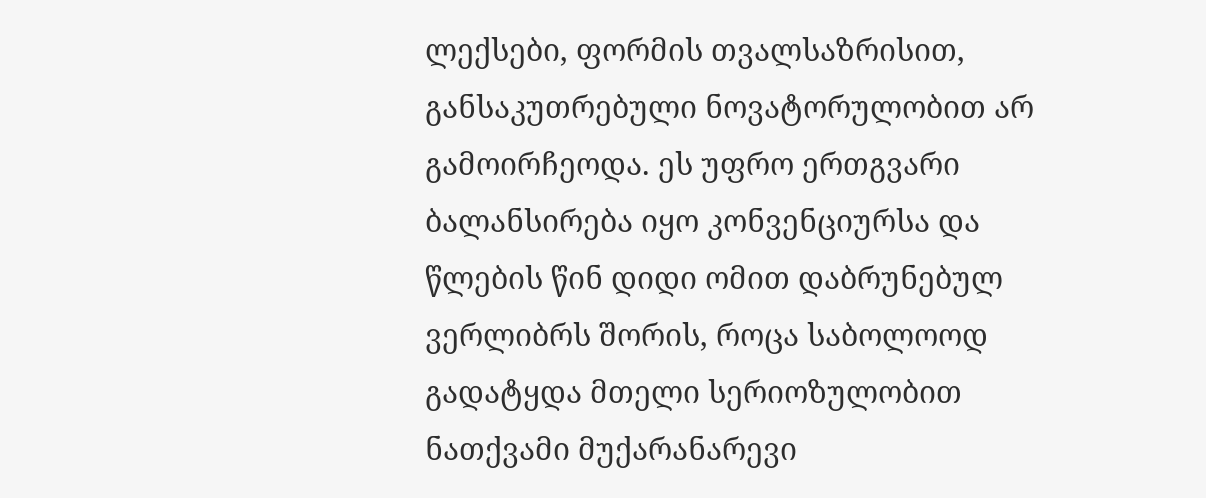ლექსები, ფორმის თვალსაზრისით, განსაკუთრებული ნოვატორულობით არ გამოირჩეოდა. ეს უფრო ერთგვარი ბალანსირება იყო კონვენციურსა და წლების წინ დიდი ომით დაბრუნებულ ვერლიბრს შორის, როცა საბოლოოდ გადატყდა მთელი სერიოზულობით ნათქვამი მუქარანარევი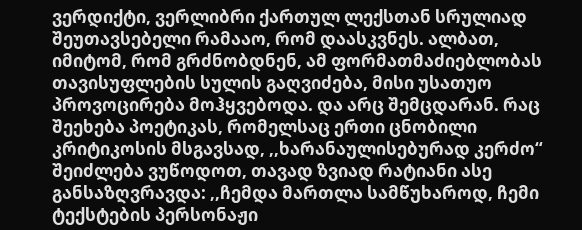ვერდიქტი, ვერლიბრი ქართულ ლექსთან სრულიად შეუთავსებელი რამააო, რომ დაასკვნეს. ალბათ, იმიტომ, რომ გრძნობდნენ, ამ ფორმათმაძიებლობას თავისუფლების სულის გაღვიძება, მისი უსათუო პროვოცირება მოჰყვებოდა. და არც შემცდარან. რაც შეეხება პოეტიკას, რომელსაც ერთი ცნობილი კრიტიკოსის მსგავსად, ,,ხარანაულისებურად კერძო“ შეიძლება ვუწოდოთ, თავად ზვიად რატიანი ასე განსაზღვრავდა: ,,ჩემდა მართლა სამწუხაროდ, ჩემი ტექსტების პერსონაჟი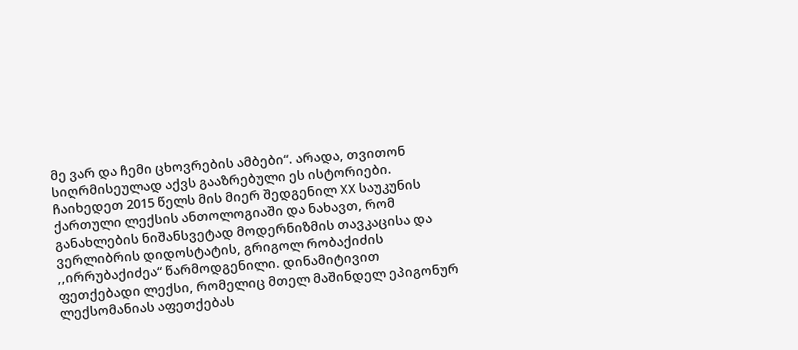მე ვარ და ჩემი ცხოვრების ამბები“. არადა, თვითონ სიღრმისეულად აქვს გააზრებული ეს ისტორიები. ჩაიხედეთ 2015 წელს მის მიერ შედგენილ XX საუკუნის ქართული ლექსის ანთოლოგიაში და ნახავთ, რომ განახლების ნიშანსვეტად მოდერნიზმის თავკაცისა და ვერლიბრის დიდოსტატის, გრიგოლ რობაქიძის ,,ირრუბაქიძეა“ წარმოდგენილი. დინამიტივით ფეთქებადი ლექსი, რომელიც მთელ მაშინდელ ეპიგონურ ლექსომანიას აფეთქებას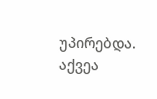უპირებდა. აქვეა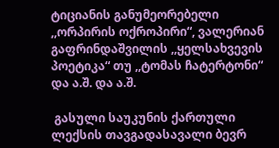ტიციანის განუმეორებელი ,,ორპირის ოქროპირი“, ვალერიან გაფრინდაშვილის ,,ყელსახვევის პოეტიკა“ თუ ,,ტომას ჩატერტონი“ და ა.შ. და ა.შ.

 გასული საუკუნის ქართული ლექსის თავგადასავალი ბევრ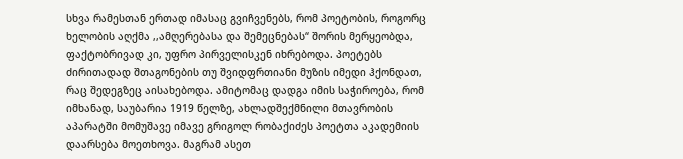სხვა რამესთან ერთად იმასაც გვიჩვენებს, რომ პოეტობის, როგორც ხელობის აღქმა ,,ამღერებასა და შემეცნებას“ შორის მერყეობდა, ფაქტობრივად კი, უფრო პირველისკენ იხრებოდა. პოეტებს ძირითადად შთაგონების თუ შვიდფრთიანი მუზის იმედი ჰქონდათ, რაც შედეგზეც აისახებოდა. ამიტომაც დადგა იმის საჭიროება, რომ იმხანად, საუბარია 1919 წელზე, ახლადშექმნილი მთავრობის აპარატში მომუშავე იმავე გრიგოლ რობაქიძეს პოეტთა აკადემიის დაარსება მოეთხოვა. მაგრამ ასეთ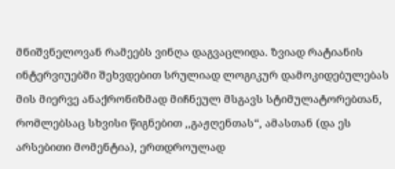მნიშვნელოვან რამეებს ვინღა დაგვაცლიდა. ზვიად რატიანის ინტერვიუებში შეხვდებით სრულიად ლოგიკურ დამოკიდებულებას მის მიერვე ანაქრონიზმად მიჩნეულ მსგავს სტიმულატორებთან, რომლებსაც სხვისი წიგნებით ,,გაჟღენთას“, ამასთან (და ეს არსებითი მომენტია), ერთდროულად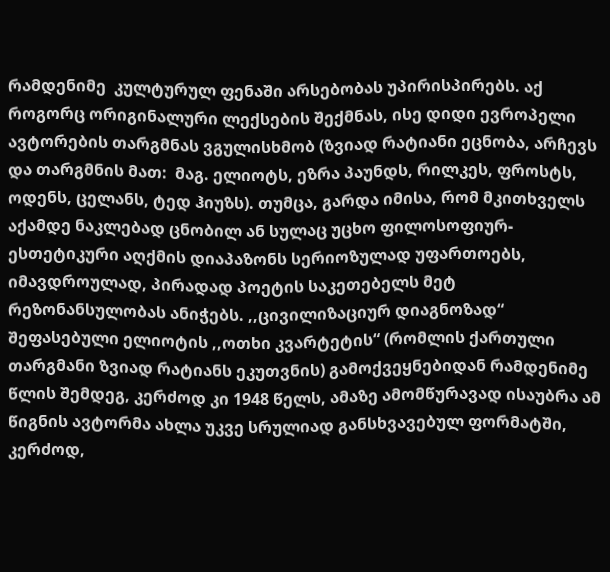რამდენიმე  კულტურულ ფენაში არსებობას უპირისპირებს. აქ როგორც ორიგინალური ლექსების შექმნას, ისე დიდი ევროპელი ავტორების თარგმნას ვგულისხმობ (ზვიად რატიანი ეცნობა, არჩევს და თარგმნის მათ:  მაგ. ელიოტს, ეზრა პაუნდს, რილკეს, ფროსტს, ოდენს, ცელანს, ტედ ჰიუზს). თუმცა, გარდა იმისა, რომ მკითხველს აქამდე ნაკლებად ცნობილ ან სულაც უცხო ფილოსოფიურ-ესთეტიკური აღქმის დიაპაზონს სერიოზულად უფართოებს, იმავდროულად, პირადად პოეტის საკეთებელს მეტ რეზონანსულობას ანიჭებს. ,,ცივილიზაციურ დიაგნოზად“ შეფასებული ელიოტის ,,ოთხი კვარტეტის“ (რომლის ქართული თარგმანი ზვიად რატიანს ეკუთვნის) გამოქვეყნებიდან რამდენიმე წლის შემდეგ, კერძოდ კი 1948 წელს, ამაზე ამომწურავად ისაუბრა ამ წიგნის ავტორმა ახლა უკვე სრულიად განსხვავებულ ფორმატში, კერძოდ,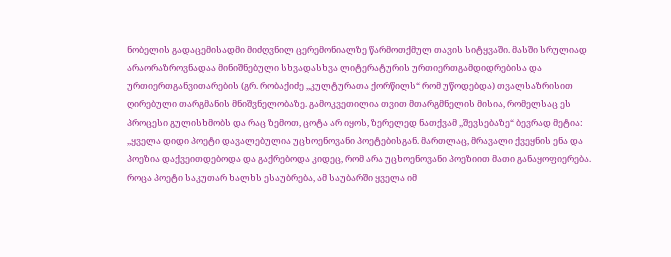ნობელის გადაცემისადმი მიძღვნილ ცერემონიალზე წარმოთქმულ თავის სიტყვაში. მასში სრულიად არაორაზროვნადაა მინიშნებული სხვადასხვა ლიტერატურის ურთიერთგამდიდრებისა და ურთიერთგანვითარების (გრ. რობაქიძე ,,კულტურათა ქორწილს“ რომ უწოდებდა) თვალსაზრისით ღირებული თარგმანის მნიშვნელობაზე. გამოკვეთილია თვით მთარგმნელის მისია, რომელსაც ეს პროცესი გულისხმობს და რაც ზემოთ, ცოტა არ იყოს, ზერელედ ნათქვამ ,,შევსებაზე“ ბევრად მეტია: ,,ყველა დიდი პოეტი დავალებულია უცხოენოვანი პოეტებისგან. მართლაც, მრავალი ქვეყნის ენა და პოეზია დაქვეითდებოდა და გაქრებოდა კიდეც, რომ არა უცხოენოვანი პოეზიით მათი განაყოფიერება. როცა პოეტი საკუთარ ხალხს ესაუბრება, ამ საუბარში ყველა იმ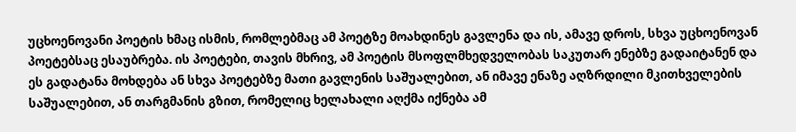უცხოენოვანი პოეტის ხმაც ისმის, რომლებმაც ამ პოეტზე მოახდინეს გავლენა და ის, ამავე დროს, სხვა უცხოენოვან პოეტებსაც ესაუბრება. ის პოეტები, თავის მხრივ, ამ პოეტის მსოფლმხედველობას საკუთარ ენებზე გადაიტანენ და ეს გადატანა მოხდება ან სხვა პოეტებზე მათი გავლენის საშუალებით, ან იმავე ენაზე აღზრდილი მკითხველების საშუალებით, ან თარგმანის გზით, რომელიც ხელახალი აღქმა იქნება ამ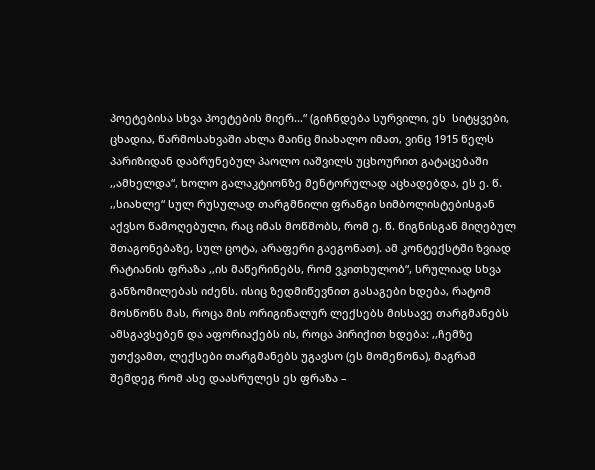პოეტებისა სხვა პოეტების მიერ…“ (გიჩნდება სურვილი, ეს  სიტყვები, ცხადია, წარმოსახვაში ახლა მაინც მიახალო იმათ, ვინც 1915 წელს პარიზიდან დაბრუნებულ პაოლო იაშვილს უცხოურით გატაცებაში ,,ამხელდა“, ხოლო გალაკტიონზე მენტორულად აცხადებდა, ეს ე. წ. ,,სიახლე“ სულ რუსულად თარგმნილი ფრანგი სიმბოლისტებისგან აქვსო წამოღებული, რაც იმას მოწმობს, რომ ე. წ. წიგნისგან მიღებულ შთაგონებაზე, სულ ცოტა, არაფერი გაეგონათ). ამ კონტექსტში ზვიად რატიანის ფრაზა ,,ის მაწერინებს, რომ ვკითხულობ“, სრულიად სხვა განზომილებას იძენს. ისიც ზედმიწევნით გასაგები ხდება, რატომ მოსწონს მას, როცა მის ორიგინალურ ლექსებს მისსავე თარგმანებს ამსგავსებენ და აფორიაქებს ის, როცა პირიქით ხდება: ,,ჩემზე უთქვამთ, ლექსები თარგმანებს უგავსო (ეს მომეწონა), მაგრამ შემდეგ რომ ასე დაასრულეს ეს ფრაზა –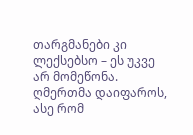თარგმანები კი ლექსებსო – ეს უკვე არ მომეწონა. ღმერთმა დაიფაროს, ასე რომ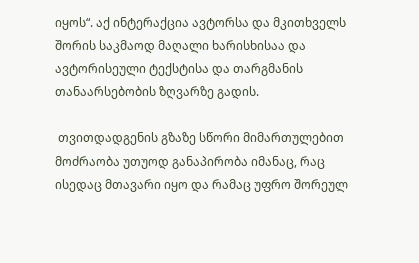იყოს“. აქ ინტერაქცია ავტორსა და მკითხველს შორის საკმაოდ მაღალი ხარისხისაა და ავტორისეული ტექსტისა და თარგმანის თანაარსებობის ზღვარზე გადის.

 თვითდადგენის გზაზე სწორი მიმართულებით მოძრაობა უთუოდ განაპირობა იმანაც, რაც ისედაც მთავარი იყო და რამაც უფრო შორეულ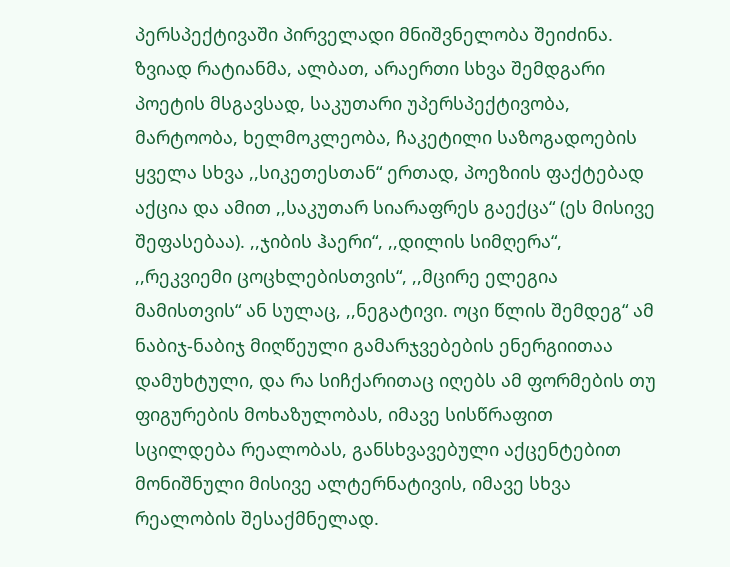პერსპექტივაში პირველადი მნიშვნელობა შეიძინა. ზვიად რატიანმა, ალბათ, არაერთი სხვა შემდგარი პოეტის მსგავსად, საკუთარი უპერსპექტივობა, მარტოობა, ხელმოკლეობა, ჩაკეტილი საზოგადოების ყველა სხვა ,,სიკეთესთან“ ერთად, პოეზიის ფაქტებად აქცია და ამით ,,საკუთარ სიარაფრეს გაექცა“ (ეს მისივე შეფასებაა). ,,ჯიბის ჰაერი“, ,,დილის სიმღერა“, ,,რეკვიემი ცოცხლებისთვის“, ,,მცირე ელეგია მამისთვის“ ან სულაც, ,,ნეგატივი. ოცი წლის შემდეგ“ ამ ნაბიჯ-ნაბიჯ მიღწეული გამარჯვებების ენერგიითაა დამუხტული, და რა სიჩქარითაც იღებს ამ ფორმების თუ ფიგურების მოხაზულობას, იმავე სისწრაფით სცილდება რეალობას, განსხვავებული აქცენტებით მონიშნული მისივე ალტერნატივის, იმავე სხვა რეალობის შესაქმნელად.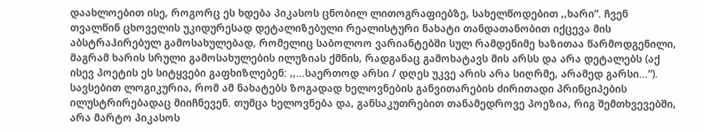დაახლოებით ისე, როგორც ეს ხდება პიკასოს ცნობილ ლითოგრაფიებზე, სახელწოდებით ,,ხარი“. ჩვენ თვალწინ ცხოველის უკიდურესად დეტალიზებული რეალისტური ნახატი თანდათანობით იქცევა მის აბსტრაჰირებულ გამოსახულებად, რომელიც საბოლოო ვარიანტებში სულ რამდენიმე ხაზითაა წარმოდგენილი, მაგრამ ხარის სრული გამოსახულების ილუზიას ქმნის, რადგანაც გამოხატავს მის არსს და არა დეტალებს (აქ ისევ პოეტის ეს სიტყვები გაფხიზლებენ: ,,…საერთოდ არსი / დღეს უკვე არის არა სიღრმე, არამედ გარსი…“). სავსებით ლოგიკურია, რომ ამ ნახატებს ზოგადად ხელოვნების განვითარების ძირითადი პრინციპების ილუსტრირებადაც მიიჩნევენ. თუმცა ხელოვნება და, განსაკუთრებით თანამედროვე პოეზია, რიგ შემთხვევებში, არა მარტო პიკასოს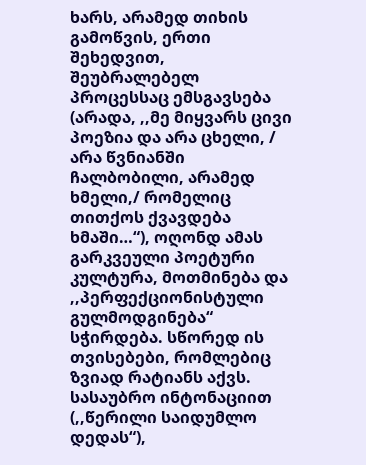ხარს, არამედ თიხის გამოწვის, ერთი შეხედვით, შეუბრალებელ პროცესსაც ემსგავსება (არადა, ,,მე მიყვარს ცივი პოეზია და არა ცხელი, / არა წვნიანში ჩალბობილი, არამედ ხმელი,/ რომელიც თითქოს ქვავდება ხმაში…“), ოღონდ ამას გარკვეული პოეტური კულტურა, მოთმინება და ,,პერფექციონისტული გულმოდგინება“ სჭირდება. სწორედ ის თვისებები, რომლებიც ზვიად რატიანს აქვს. სასაუბრო ინტონაციით (,,წერილი საიდუმლო დედას“),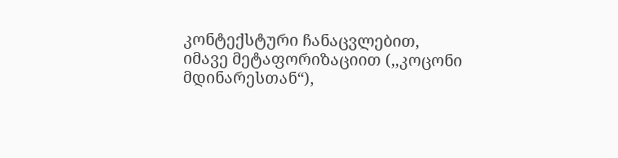კონტექსტური ჩანაცვლებით, იმავე მეტაფორიზაციით (,,კოცონი მდინარესთან“),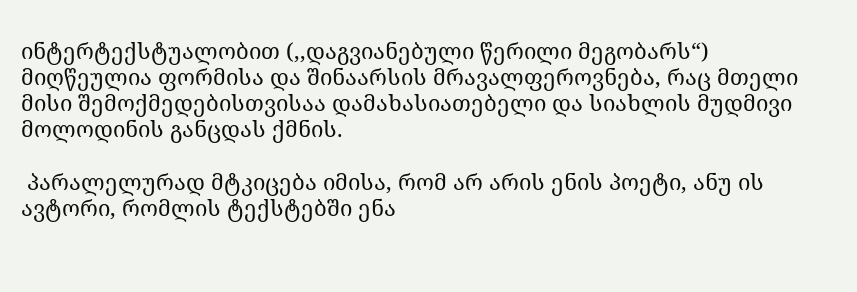ინტერტექსტუალობით (,,დაგვიანებული წერილი მეგობარს“) მიღწეულია ფორმისა და შინაარსის მრავალფეროვნება, რაც მთელი მისი შემოქმედებისთვისაა დამახასიათებელი და სიახლის მუდმივი მოლოდინის განცდას ქმნის.

 პარალელურად მტკიცება იმისა, რომ არ არის ენის პოეტი, ანუ ის ავტორი, რომლის ტექსტებში ენა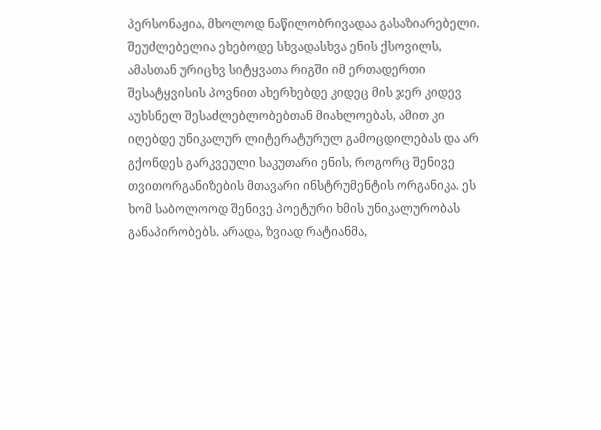პერსონაჟია, მხოლოდ ნაწილობრივადაა გასაზიარებელი. შეუძლებელია ეხებოდე სხვადასხვა ენის ქსოვილს, ამასთან ურიცხვ სიტყვათა რიგში იმ ერთადერთი შესატყვისის პოვნით ახერხებდე კიდეც მის ჯერ კიდევ აუხსნელ შესაძლებლობებთან მიახლოებას, ამით კი იღებდე უნიკალურ ლიტერატურულ გამოცდილებას და არ გქონდეს გარკვეული საკუთარი ენის, როგორც შენივე თვითორგანიზების მთავარი ინსტრუმენტის ორგანიკა. ეს ხომ საბოლოოდ შენივე პოეტური ხმის უნიკალურობას განაპირობებს. არადა, ზვიად რატიანმა,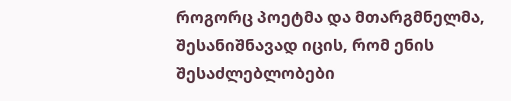როგორც პოეტმა და მთარგმნელმა, შესანიშნავად იცის, რომ ენის შესაძლებლობები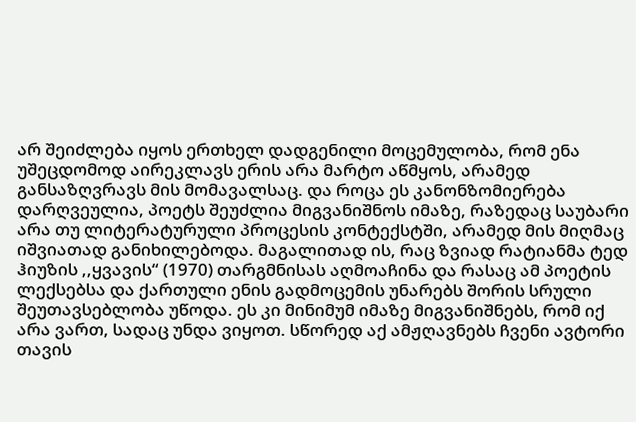არ შეიძლება იყოს ერთხელ დადგენილი მოცემულობა, რომ ენა უშეცდომოდ აირეკლავს ერის არა მარტო აწმყოს, არამედ განსაზღვრავს მის მომავალსაც. და როცა ეს კანონზომიერება დარღვეულია, პოეტს შეუძლია მიგვანიშნოს იმაზე, რაზედაც საუბარი არა თუ ლიტერატურული პროცესის კონტექსტში, არამედ მის მიღმაც იშვიათად განიხილებოდა. მაგალითად ის, რაც ზვიად რატიანმა ტედ ჰიუზის ,,ყვავის“ (1970) თარგმნისას აღმოაჩინა და რასაც ამ პოეტის ლექსებსა და ქართული ენის გადმოცემის უნარებს შორის სრული შეუთავსებლობა უწოდა. ეს კი მინიმუმ იმაზე მიგვანიშნებს, რომ იქ არა ვართ, სადაც უნდა ვიყოთ. სწორედ აქ ამჟღავნებს ჩვენი ავტორი თავის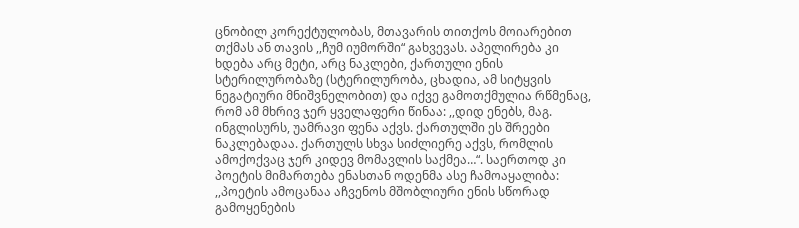ცნობილ კორექტულობას, მთავარის თითქოს მოიარებით თქმას ან თავის ,,ჩუმ იუმორში“ გახვევას. აპელირება კი ხდება არც მეტი, არც ნაკლები, ქართული ენის სტერილურობაზე (სტერილურობა, ცხადია, ამ სიტყვის ნეგატიური მნიშვნელობით) და იქვე გამოთქმულია რწმენაც, რომ ამ მხრივ ჯერ ყველაფერი წინაა: ,,დიდ ენებს, მაგ. ინგლისურს, უამრავი ფენა აქვს. ქართულში ეს შრეები ნაკლებადაა. ქართულს სხვა სიძლიერე აქვს, რომლის ამოქოქვაც ჯერ კიდევ მომავლის საქმეა…“. საერთოდ კი პოეტის მიმართება ენასთან ოდენმა ასე ჩამოაყალიბა: ,,პოეტის ამოცანაა აჩვენოს მშობლიური ენის სწორად გამოყენების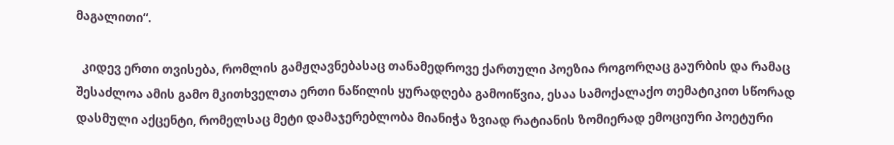მაგალითი“.

  კიდევ ერთი თვისება, რომლის გამჟღავნებასაც თანამედროვე ქართული პოეზია როგორღაც გაურბის და რამაც შესაძლოა ამის გამო მკითხველთა ერთი ნაწილის ყურადღება გამოიწვია, ესაა სამოქალაქო თემატიკით სწორად დასმული აქცენტი, რომელსაც მეტი დამაჯერებლობა მიანიჭა ზვიად რატიანის ზომიერად ემოციური პოეტური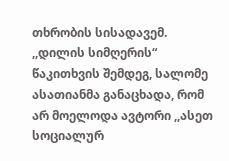თხრობის სისადავემ. ,,დილის სიმღერის“ წაკითხვის შემდეგ, სალომე ასათიანმა განაცხადა, რომ არ მოელოდა ავტორი ,,ასეთ სოციალურ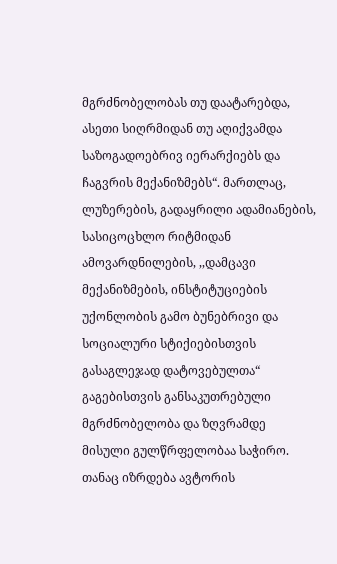მგრძნობელობას თუ დაატარებდა, ასეთი სიღრმიდან თუ აღიქვამდა საზოგადოებრივ იერარქიებს და ჩაგვრის მექანიზმებს“. მართლაც, ლუზერების, გადაყრილი ადამიანების, სასიცოცხლო რიტმიდან ამოვარდნილების, ,,დამცავი მექანიზმების, ინსტიტუციების უქონლობის გამო ბუნებრივი და სოციალური სტიქიებისთვის გასაგლეჯად დატოვებულთა“ გაგებისთვის განსაკუთრებული მგრძნობელობა და ზღვრამდე მისული გულწრფელობაა საჭირო. თანაც იზრდება ავტორის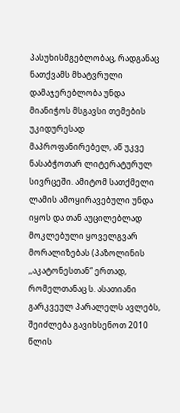პასუხისმგებლობაც, რადგანაც ნათქვამს მხატვრული დამაჯერებლობა უნდა მიანიჭოს მსგავსი თემების უკიდურესად მაპროფანირებელ, აწ უკვე ნასაბჭოთარ ლიტერატურულ სივრცეში. ამიტომ სათქმელი ლამის ამოყირავებული უნდა იყოს და თან აუცილებლად მოკლებული ყოველგვარ მორალიზებას (პაზოლინის ,,აკატონესთან“ ერთად, რომელთანაც ს. ასათიანი გარკვეულ პარალელს ავლებს, შეიძლება გავიხსენოთ 2010 წლის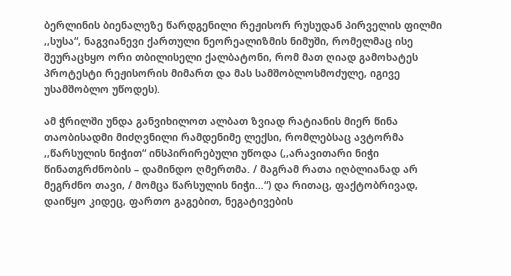ბერლინის ბიენალეზე წარდგენილი რეჟისორ რუსუდან პირველის ფილმი ,,სუსა“, ნაგვიანევი ქართული ნეორეალიზმის ნიმუში, რომელმაც ისე შეურაცხყო ორი თბილისელი ქალბატონი, რომ მათ ღიად გამოხატეს პროტესტი რეჟისორის მიმართ და მას სამშობლოსმოძულე, იგივე უსამშობლო უწოდეს).

ამ ჭრილში უნდა განვიხილოთ ალბათ ზვიად რატიანის მიერ წინა თაობისადმი მიძღვნილი რამდენიმე ლექსი, რომლებსაც ავტორმა ,,წარსულის ნიჭით“ ინსპირირებული უწოდა (,,არავითარი ნიჭი წინათგრძნობის – დამინდო ღმერთმა. / მაგრამ რათა იღბლიანად არ მეგრძნო თავი, / მომცა წარსულის ნიჭი…“) და რითაც, ფაქტობრივად, დაიწყო კიდეც, ფართო გაგებით, ნეგატივების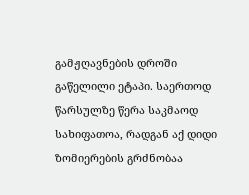გამჟღავნების დროში გაწელილი ეტაპი. საერთოდ წარსულზე წერა საკმაოდ სახიფათოა, რადგან აქ დიდი ზომიერების გრძნობაა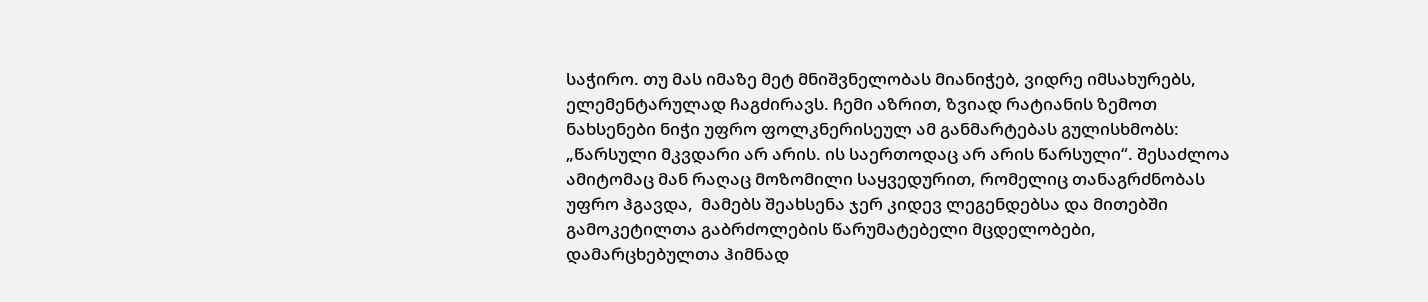საჭირო. თუ მას იმაზე მეტ მნიშვნელობას მიანიჭებ, ვიდრე იმსახურებს, ელემენტარულად ჩაგძირავს. ჩემი აზრით, ზვიად რატიანის ზემოთ ნახსენები ნიჭი უფრო ფოლკნერისეულ ამ განმარტებას გულისხმობს: „წარსული მკვდარი არ არის. ის საერთოდაც არ არის წარსული“. შესაძლოა ამიტომაც მან რაღაც მოზომილი საყვედურით, რომელიც თანაგრძნობას უფრო ჰგავდა,  მამებს შეახსენა ჯერ კიდევ ლეგენდებსა და მითებში გამოკეტილთა გაბრძოლების წარუმატებელი მცდელობები, დამარცხებულთა ჰიმნად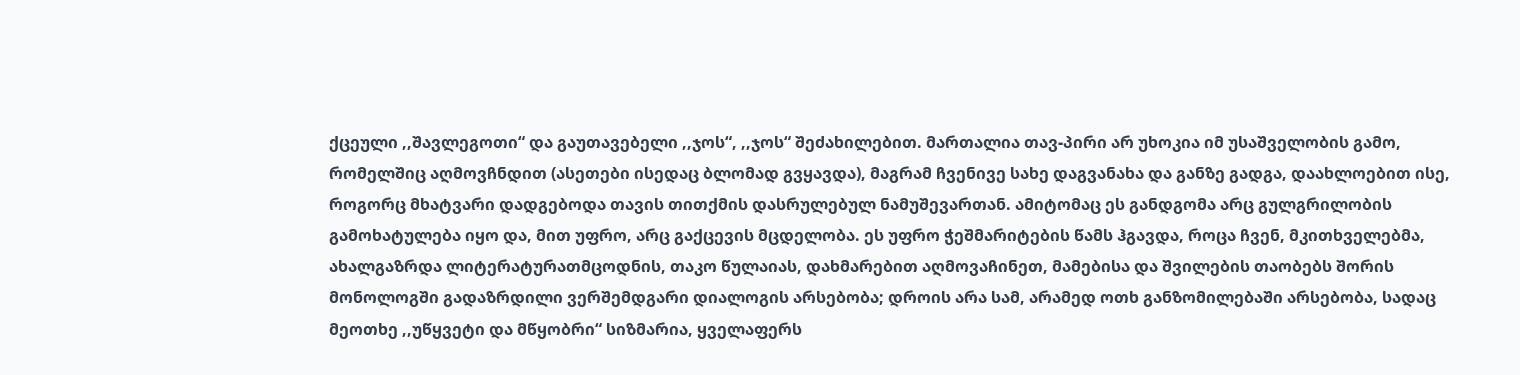ქცეული ,,შავლეგოთი“ და გაუთავებელი ,,ჯოს“, ,,ჯოს“ შეძახილებით. მართალია თავ-პირი არ უხოკია იმ უსაშველობის გამო, რომელშიც აღმოვჩნდით (ასეთები ისედაც ბლომად გვყავდა), მაგრამ ჩვენივე სახე დაგვანახა და განზე გადგა, დაახლოებით ისე, როგორც მხატვარი დადგებოდა თავის თითქმის დასრულებულ ნამუშევართან. ამიტომაც ეს განდგომა არც გულგრილობის გამოხატულება იყო და, მით უფრო, არც გაქცევის მცდელობა. ეს უფრო ჭეშმარიტების წამს ჰგავდა, როცა ჩვენ, მკითხველებმა, ახალგაზრდა ლიტერატურათმცოდნის, თაკო წულაიას, დახმარებით აღმოვაჩინეთ, მამებისა და შვილების თაობებს შორის მონოლოგში გადაზრდილი ვერშემდგარი დიალოგის არსებობა; დროის არა სამ, არამედ ოთხ განზომილებაში არსებობა, სადაც მეოთხე ,,უწყვეტი და მწყობრი“ სიზმარია, ყველაფერს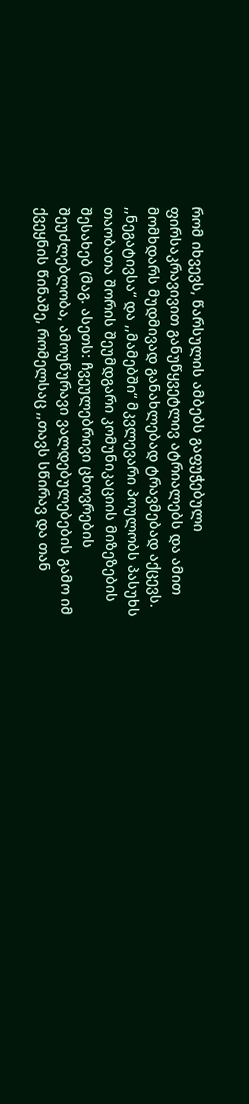რომ იხვევს, წარსულის ამბებს გაფუჭებული ფირსაკრავივით განუწყვეტლივ ატრიალებს და ამით მომხდარს მუდმივად განახლებად ტრავმებად აქცევს. ,,ნეგატივსა“ და ,,მამებში“ მკვლევარი პოულობს პასუხს თაობათა შორის შეუმდგარი კომუნიკაციის მიზეზების შესახებ (მაგ. ასეთს: ჩვეულებრივი ცხოვრების შეუძლებლობა, ამოუწურავი ვალდებულებების გამო იმ ქვეყნის წინაშე, რომელსაც ,,თავს სწირავ და თან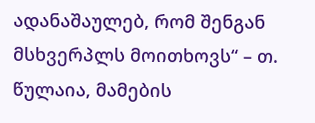ადანაშაულებ, რომ შენგან მსხვერპლს მოითხოვს“ – თ. წულაია, მამების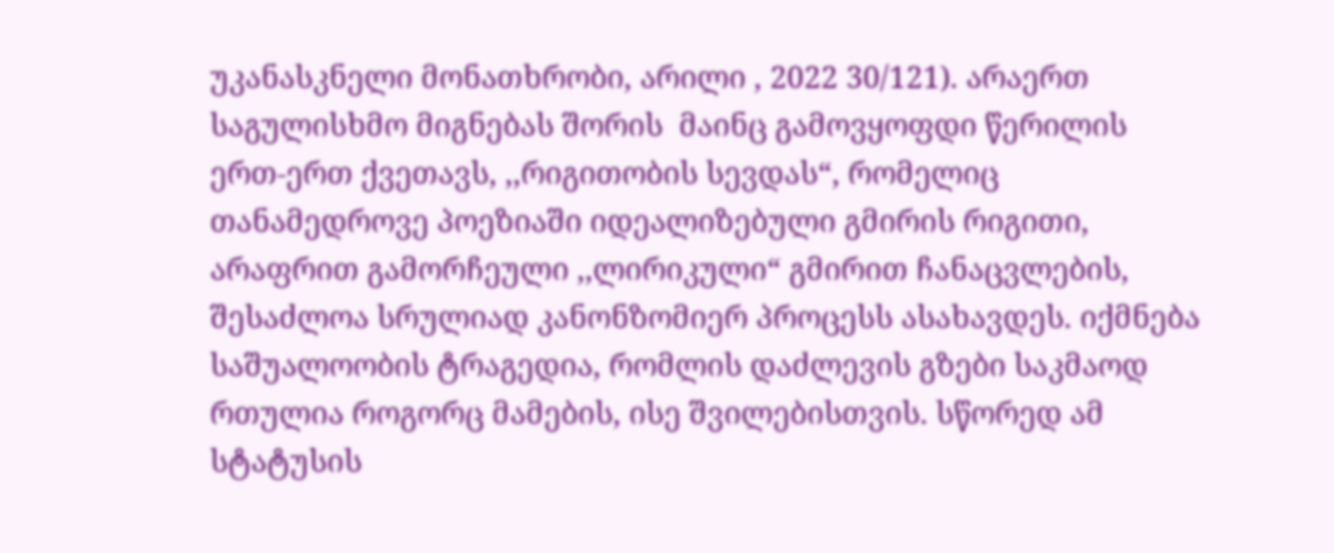უკანასკნელი მონათხრობი, არილი , 2022 30/121). არაერთ საგულისხმო მიგნებას შორის  მაინც გამოვყოფდი წერილის ერთ-ერთ ქვეთავს, ,,რიგითობის სევდას“, რომელიც თანამედროვე პოეზიაში იდეალიზებული გმირის რიგითი, არაფრით გამორჩეული ,,ლირიკული“ გმირით ჩანაცვლების, შესაძლოა სრულიად კანონზომიერ პროცესს ასახავდეს. იქმნება საშუალოობის ტრაგედია, რომლის დაძლევის გზები საკმაოდ რთულია როგორც მამების, ისე შვილებისთვის. სწორედ ამ სტატუსის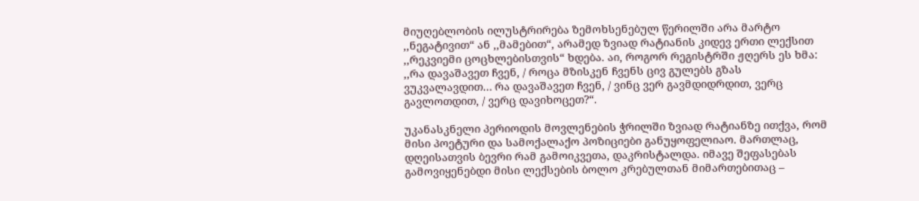მიუღებლობის ილუსტრირება ზემოხსენებულ წერილში არა მარტო ,,ნეგატივით“ ან ,,მამებით“, არამედ ზვიად რატიანის კიდევ ერთი ლექსით ,,რეკვიემი ცოცხლებისთვის“ ხდება. აი, როგორ რეგისტრში ჟღერს ეს ხმა: ,,რა დავაშავეთ ჩვენ, / როცა მზისკენ ჩვენს ცივ გულებს გზას ვუკვალავდით… რა დავაშავეთ ჩვენ, / ვინც ვერ გავმდიდრდით, ვერც გავლოთდით, / ვერც დავიხოცეთ?“.

უკანასკნელი პერიოდის მოვლენების ჭრილში ზვიად რატიანზე ითქვა, რომ მისი პოეტური და სამოქალაქო პოზიციები განუყოფელიაო. მართლაც, დღეისათვის ბევრი რამ გამოიკვეთა, დაკრისტალდა. იმავე შეფასებას გამოვიყენებდი მისი ლექსების ბოლო კრებულთან მიმართებითაც –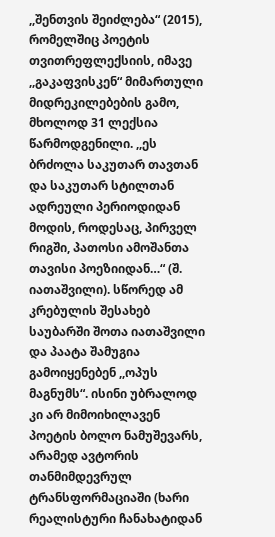,,შენთვის შეიძლება“ (2015), რომელშიც პოეტის თვითრეფლექსიის, იმავე ,,გაკაფვისკენ“ მიმართული მიდრეკილებების გამო, მხოლოდ 31 ლექსია წარმოდგენილი. ,,ეს ბრძოლა საკუთარ თავთან და საკუთარ სტილთან ადრეული პერიოდიდან მოდის, როდესაც, პირველ რიგში, პათოსი ამოშანთა თავისი პოეზიიდან…“ (შ. იათაშვილი). სწორედ ამ კრებულის შესახებ საუბარში შოთა იათაშვილი და პაატა შამუგია გამოიყენებენ ,,ოპუს მაგნუმს“. ისინი უბრალოდ კი არ მიმოიხილავენ პოეტის ბოლო ნამუშევარს, არამედ ავტორის თანმიმდევრულ ტრანსფორმაციაში (ხარი რეალისტური ჩანახატიდან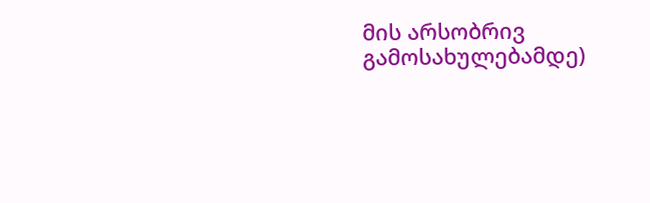მის არსობრივ გამოსახულებამდე)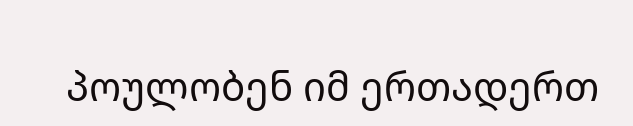პოულობენ იმ ერთადერთ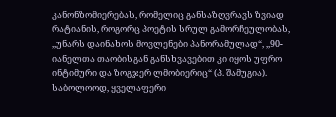კანონზომიერებას, რომელიც განსაზღვრავს ზვიად რატიანის, როგორც პოეტის სრულ გამორჩეულობას, ,,უნარს დაინახოს მოვლენები პანორამულად“, ,,90-იანელთა თაობისგან განსხვავებით კი იყოს უფრო ინტიმური და ზოგჯერ ლმობიერიც“ (პ. შამუგია). საბოლოოდ, ყველაფერი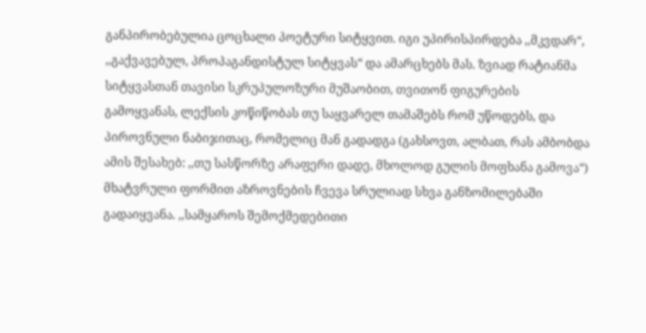განპირობებულია ცოცხალი პოეტური სიტყვით. იგი უპირისპირდება ,,მკვდარ“, ,,გაქვავებულ, პროპაგანდისტულ სიტყვას“ და ამარცხებს მას. ზვიად რატიანმა სიტყვასთან თავისი სკრუპულოზური მუშაობით, თვითონ ფიგურების გამოყვანას, ლექსის კოწიწობას თუ საყვარელ თამაშებს რომ უწოდებს, და პიროვნული ნაბიჯითაც, რომელიც მან გადადგა (გახსოვთ, ალბათ, რას ამბობდა ამის შესახებ: ,,თუ სასწორზე არაფერი დადე, მხოლოდ გულის მოფხანა გამოვა“) მხატვრული ფორმით აზროვნების ჩვევა სრულიად სხვა განზომილებაში გადაიყვანა. ,,სამყაროს შემოქმედებითი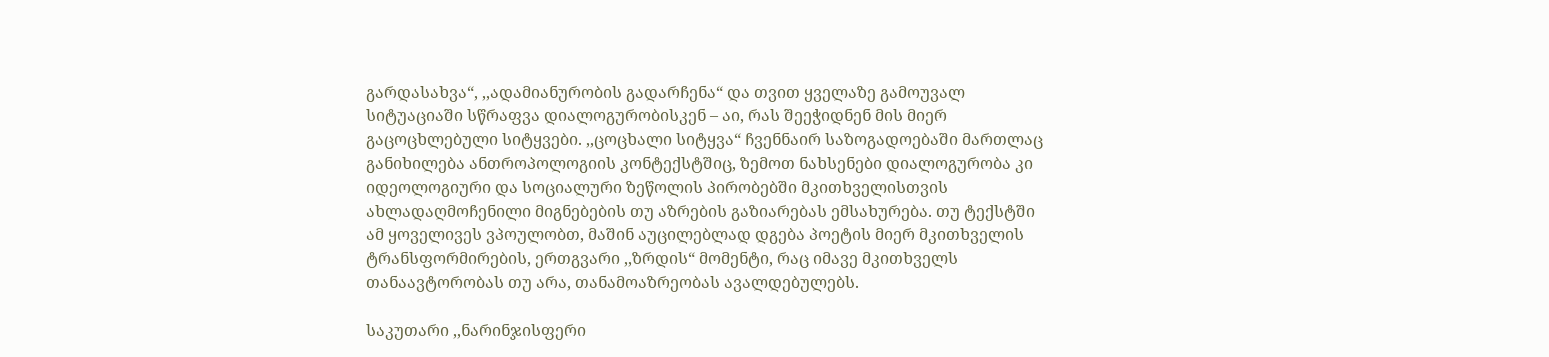გარდასახვა“, ,,ადამიანურობის გადარჩენა“ და თვით ყველაზე გამოუვალ სიტუაციაში სწრაფვა დიალოგურობისკენ – აი, რას შეეჭიდნენ მის მიერ გაცოცხლებული სიტყვები. ,,ცოცხალი სიტყვა“ ჩვენნაირ საზოგადოებაში მართლაც განიხილება ანთროპოლოგიის კონტექსტშიც, ზემოთ ნახსენები დიალოგურობა კი იდეოლოგიური და სოციალური ზეწოლის პირობებში მკითხველისთვის ახლადაღმოჩენილი მიგნებების თუ აზრების გაზიარებას ემსახურება. თუ ტექსტში ამ ყოველივეს ვპოულობთ, მაშინ აუცილებლად დგება პოეტის მიერ მკითხველის ტრანსფორმირების, ერთგვარი ,,ზრდის“ მომენტი, რაც იმავე მკითხველს თანაავტორობას თუ არა, თანამოაზრეობას ავალდებულებს.

საკუთარი ,,ნარინჯისფერი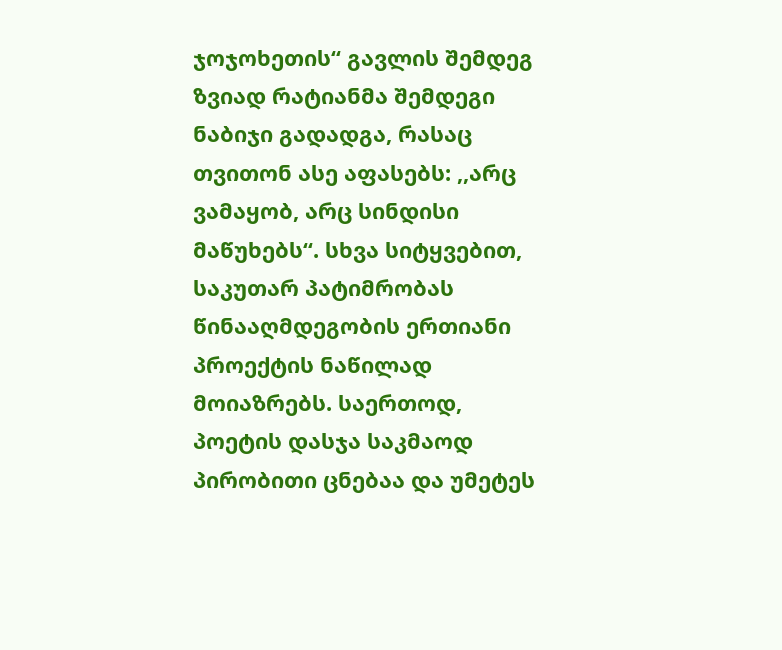ჯოჯოხეთის“ გავლის შემდეგ ზვიად რატიანმა შემდეგი ნაბიჯი გადადგა, რასაც თვითონ ასე აფასებს: ,,არც ვამაყობ, არც სინდისი მაწუხებს“. სხვა სიტყვებით, საკუთარ პატიმრობას წინააღმდეგობის ერთიანი პროექტის ნაწილად მოიაზრებს. საერთოდ, პოეტის დასჯა საკმაოდ პირობითი ცნებაა და უმეტეს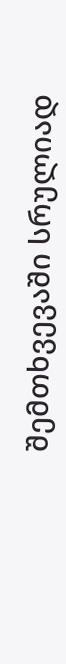შემთხვევაში სრულიად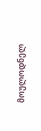მოულოდნელ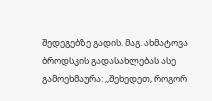შედეგებზე გადის. მაგ. ახმატოვა ბროდსკის გადასახლებას ასე გამოეხმაურა: ,,შეხედეთ, როგორ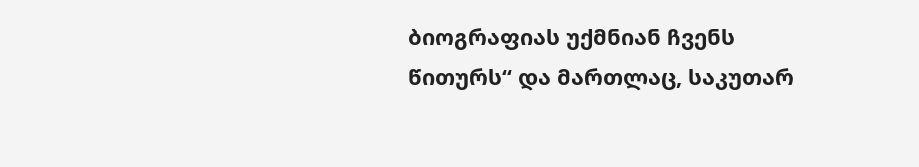ბიოგრაფიას უქმნიან ჩვენს წითურს“ და მართლაც, საკუთარ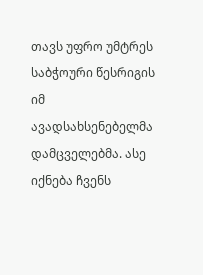თავს უფრო უმტრეს საბჭოური წესრიგის იმ ავადსახსენებელმა დამცველებმა. ასე იქნება ჩვენს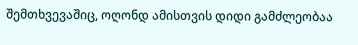შემთხვევაშიც, ოღონდ ამისთვის დიდი გამძლეობაა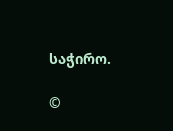საჭირო.

©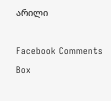არილი

Facebook Comments Box